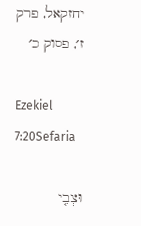יחזקאל, פרק ז׳, פסוק כ׳

Ezekiel 7:20Sefaria

וּצְבִ֤י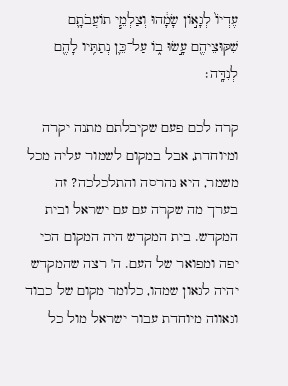עֶדְיוֹ֙ לְגָא֣וֹן שָׂמָ֔הוּ וְצַלְמֵ֧י תוֹעֲבֹתָ֛ם שִׁקּוּצֵיהֶ֖ם עָ֣שׂוּ ב֑וֹ עַל־כֵּ֛ן נְתַתִּ֥יו לָהֶ֖ם לְנִדָּֽה׃

קרה לכם פעם שקיבלתם מתנה יקרה ומיוחדת, אבל במקום לשמור עליה מכל משמר, היא נהרסה והתלכלכה? זה בערך מה שקרה עם עם ישראל ובית המקדש. בית המקדש היה המקום הכי יפה ומפואר של העם. ה' רצה שהמקדש יהיה לגאון שמהו, כלומר מקום של כבוד וגאווה מיוחדת עבור ישראל מול כל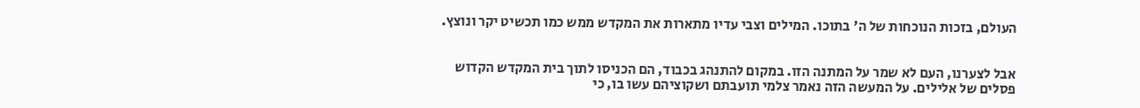העולם, בזכות הנוכחות של ה' בתוכו. המילים וצבי עדיו מתארות את המקדש ממש כמו תכשיט יקר ונוצץ.


אבל לצערנו, העם לא שמר על המתנה הזו. במקום להתנהג בכבוד, הם הכניסו לתוך בית המקדש הקדוש פסלים של אלילים. על המעשה הזה נאמר צלמי תועבתם ושקוציהם עשו בו, כי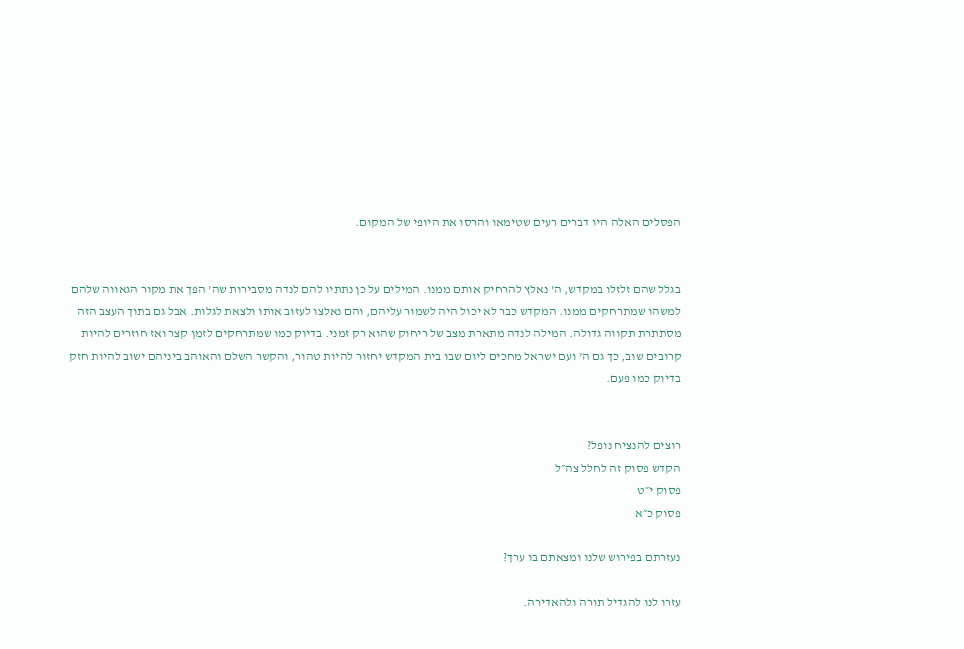הפסלים האלה היו דברים רעים שטימאו והרסו את היופי של המקום.


בגלל שהם זלזלו במקדש, ה' נאלץ להרחיק אותם ממנו. המילים על כן נתתיו להם לנדה מסבירות שה' הפך את מקור הגאווה שלהם למשהו שמתרחקים ממנו. המקדש כבר לא יכול היה לשמור עליהם, והם נאלצו לעזוב אותו ולצאת לגלות. אבל גם בתוך העצב הזה מסתתרת תקווה גדולה. המילה לנדה מתארת מצב של ריחוק שהוא רק זמני. בדיוק כמו שמתרחקים לזמן קצר ואז חוזרים להיות קרובים שוב, כך גם ה' ועם ישראל מחכים ליום שבו בית המקדש יחזור להיות טהור, והקשר השלם והאוהב ביניהם ישוב להיות חזק בדיוק כמו פעם.


רוצים להנציח נופל?
הקדש פסוק זה לחלל צה״ל
פסוק י״ט
פסוק כ״א

נעזרתם בפירוש שלנו ומצאתם בו ערך?

עזרו לנו להגדיל תורה ולהאדירה.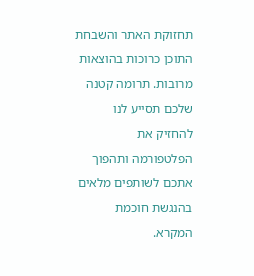תחזוקת האתר והשבחת התוכן כרוכות בהוצאות מרובות. תרומה קטנה שלכם תסייע לנו להחזיק את הפלטפורמה ותהפוך אתכם לשותפים מלאים בהנגשת חוכמת המקרא.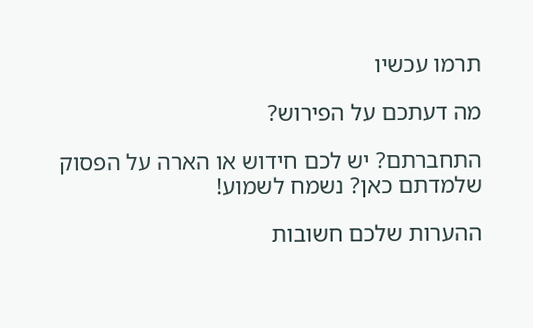תרמו עכשיו

מה דעתכם על הפירוש?

התחברתם? יש לכם חידוש או הארה על הפסוק שלמדתם כאן? נשמח לשמוע!

ההערות שלכם חשובות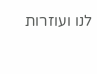לנו ועוזרות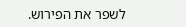לשפר את הפירוש.